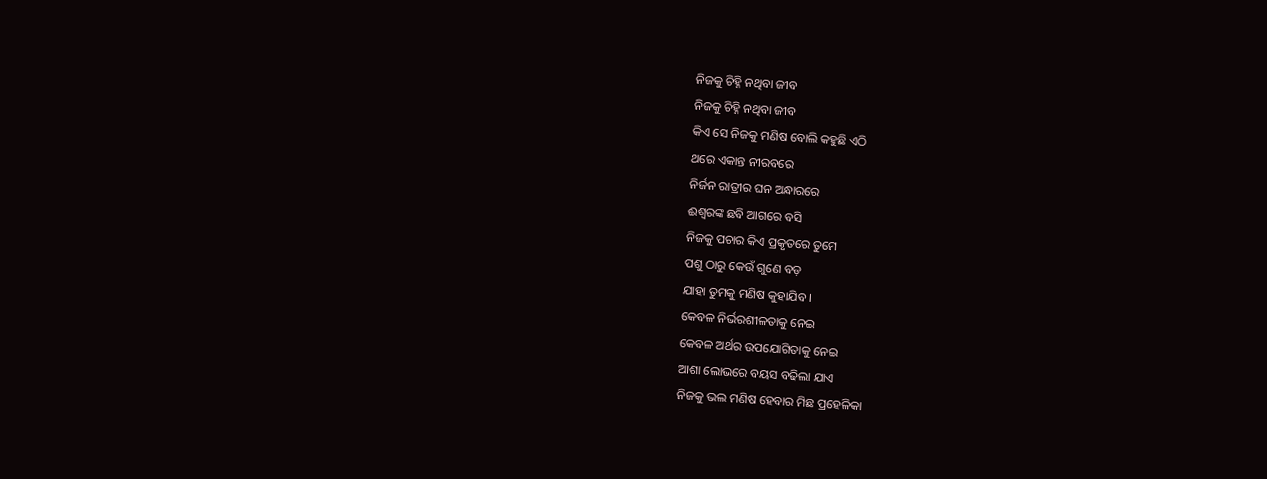ନିଜକୁ ଚିହ୍ନି ନଥିବା ଜୀବ
ନିଜକୁ ଚିହ୍ନି ନଥିବା ଜୀବ
କିଏ ସେ ନିଜକୁ ମଣିଷ ବୋଲି କହୁଛି ଏଠି
ଥରେ ଏକାନ୍ତ ନୀରବରେ
ନିର୍ଜନ ରାତ୍ରୀର ଘନ ଅନ୍ଧାରରେ
ଈଶ୍ୱରଙ୍କ ଛବି ଆଗରେ ବସି
ନିଜକୁ ପଚାର କିଏ ପ୍ରକୃତରେ ତୁମେ
ପଶୁ ଠାରୁ କେଉଁ ଗୁଣେ ବଡ଼
ଯାହା ତୁମକୁ ମଣିଷ କୁହାଯିବ ।
କେବଳ ନିର୍ଭରଶୀଳତାକୁ ନେଇ
କେବଳ ଅର୍ଥର ଉପଯୋଗିତାକୁ ନେଇ
ଆଶା ଲୋଭରେ ବୟସ ବଢିଲା ଯାଏ
ନିଜକୁ ଭଲ ମଣିଷ ହେବାର ମିଛ ପ୍ରହେଳିକା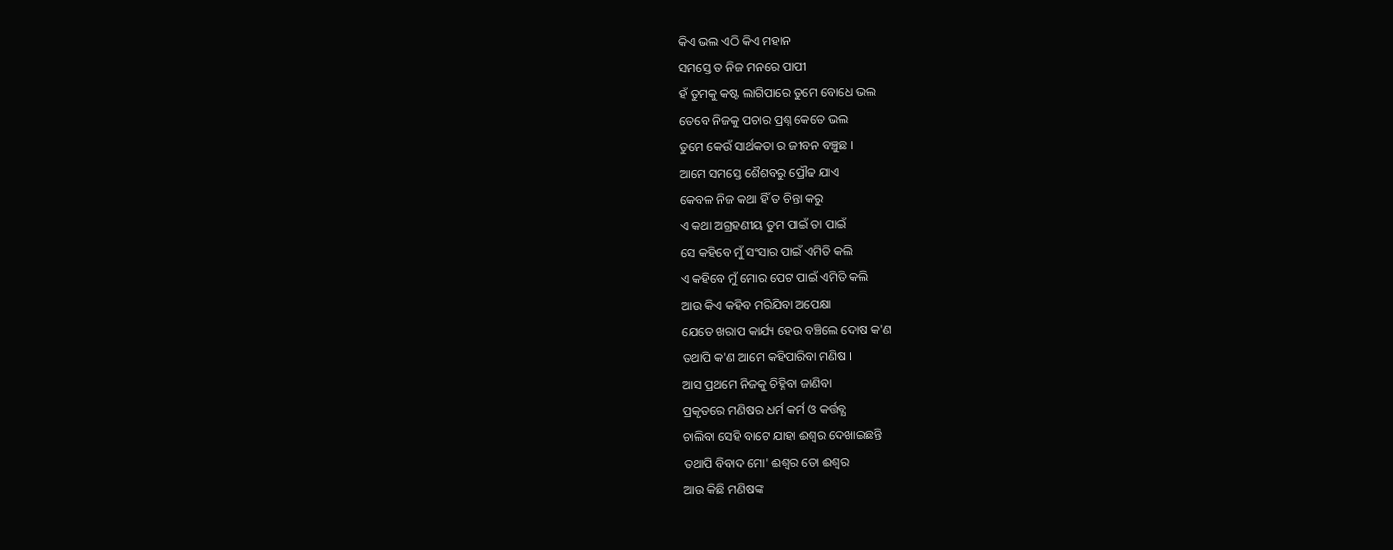କିଏ ଭଲ ଏଠି କିଏ ମହାନ
ସମସ୍ତେ ତ ନିଜ ମନରେ ପାପୀ
ହଁ ତୁମକୁ କଷ୍ଟ ଲାଗିପାରେ ତୁମେ ବୋଧେ ଭଲ
ତେବେ ନିଜକୁ ପଚାର ପ୍ରଶ୍ନ କେତେ ଭଲ
ତୁମେ କେଉଁ ସାର୍ଥକତା ର ଜୀବନ ବଞ୍ଚୁଛ ।
ଆମେ ସମସ୍ତେ ଶୈଶବରୁ ପ୍ରୌଢ ଯାଏ
କେବଳ ନିଜ କଥା ହିଁ ତ ଚିନ୍ତା କରୁ
ଏ କଥା ଅଗ୍ରହଣୀୟ ତୁମ ପାଇଁ ତା ପାଇଁ
ସେ କହିବେ ମୁଁ ସଂସାର ପାଇଁ ଏମିତି କଲି
ଏ କହିବେ ମୁଁ ମୋର ପେଟ ପାଇଁ ଏମିତି କଲି
ଆଉ କିଏ କହିବ ମରିଯିବା ଅପେକ୍ଷା
ଯେତେ ଖରାପ କାର୍ଯ୍ୟ ହେଉ ବଞ୍ଚିଲେ ଦୋଷ କ'ଣ
ତଥାପି କ'ଣ ଆମେ କହିପାରିବା ମଣିଷ ।
ଆସ ପ୍ରଥମେ ନିଜକୁ ଚିହ୍ନିବା ଜାଣିବା
ପ୍ରକୃତରେ ମଣିଷର ଧର୍ମ କର୍ମ ଓ କର୍ତ୍ତବ୍ଯ
ଚାଲିବା ସେହି ବାଟେ ଯାହା ଈଶ୍ବର ଦେଖାଇଛନ୍ତି
ତଥାପି ବିବାଦ ମୋ' ଈଶ୍ବର ତୋ ଈଶ୍ବର
ଆଉ କିଛି ମଣିଷଙ୍କ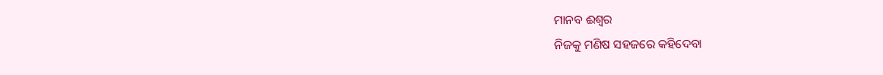ମାନବ ଈଶ୍ବର
ନିଜକୁ ମଣିଷ ସହଜରେ କହିଦେବା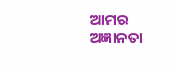ଆମର ଅଜ୍ଞାନତା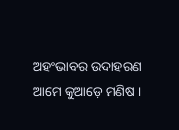ଅହଂଭାବର ଉଦାହରଣ
ଆମେ କୁଆଡ଼େ ମଣିଷ ।